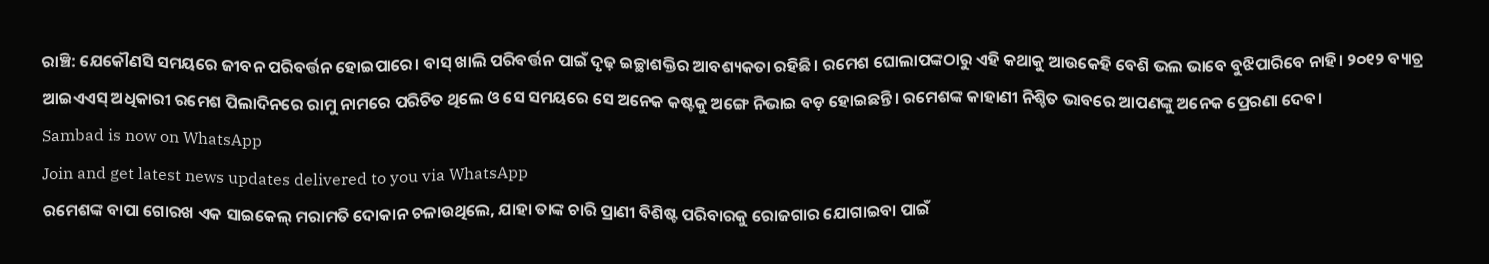ରାଞ୍ଚି: ଯେକୌଣସି ସମୟରେ ଜୀବନ ପରିବର୍ତ୍ତନ ହୋଇପାରେ। ବାସ୍ ଖାଲି ପରିବର୍ତ୍ତନ ପାଇଁ ଦୃଢ଼ ଇଚ୍ଛାଶକ୍ତିର ଆବଶ୍ୟକତା ରହିଛି। ରମେଶ ଘୋଲାପଙ୍କଠାରୁ ଏହି କଥାକୁ ଆଉକେହି ବେଶି ଭଲ ଭାବେ ବୁଝିପାରିବେ ନାହି। ୨୦୧୨ ବ୍ୟାଚ୍ର ଆଇଏଏସ୍ ଅଧିକାରୀ ରମେଶ ପିଲାଦିନରେ ରାମୁ ନାମରେ ପରିଚିତ ଥିଲେ ଓ ସେ ସମୟରେ ସେ ଅନେକ କଷ୍ଟକୁ ଅଙ୍ଗେ ନିଭାଇ ବଡ଼ ହୋଇଛନ୍ତି। ରମେଶଙ୍କ କାହାଣୀ ନିଶ୍ଚିତ ଭାବରେ ଆପଣଙ୍କୁ ଅନେକ ପ୍ରେରଣା ଦେବ।
Sambad is now on WhatsApp
Join and get latest news updates delivered to you via WhatsApp
ରମେଶଙ୍କ ବାପା ଗୋରଖ ଏକ ସାଇକେଲ୍ ମରାମତି ଦୋକାନ ଚଳାଉଥିଲେ, ଯାହା ତାଙ୍କ ଚାରି ପ୍ରାଣୀ ବିଶିଷ୍ଟ ପରିବାରକୁ ରୋଜଗାର ଯୋଗାଇବା ପାଇଁ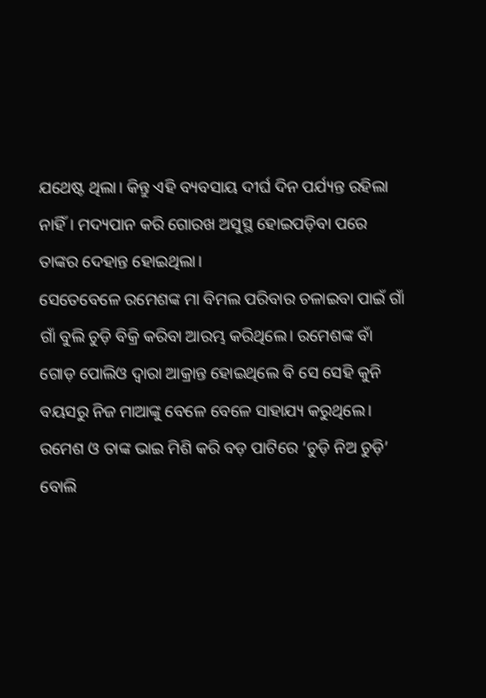ଯଥେଷ୍ଟ ଥିଲା। କିନ୍ତୁ ଏହି ବ୍ୟବସାୟ ଦୀର୍ଘ ଦିନ ପର୍ଯ୍ୟନ୍ତ ରହିଲା ନାହିଁ। ମଦ୍ୟପାନ କରି ଗୋରଖ ଅସୁସ୍ଥ ହୋଇପଡ଼ିବା ପରେ ତାଙ୍କର ଦେହାନ୍ତ ହୋଇଥିଲା।
ସେତେବେଳେ ରମେଶଙ୍କ ମା ବିମଲ ପରିବାର ଚଳାଇବା ପାଇଁ ଗାଁ ଗାଁ ବୁଲି ଚୁଡ଼ି ବିକ୍ରି କରିବା ଆରମ୍ଭ କରିଥିଲେ। ରମେଶଙ୍କ ବାଁ ଗୋଡ଼ ପୋଲିଓ ଦ୍ବାରା ଆକ୍ରାନ୍ତ ହୋଇଥିଲେ ବି ସେ ସେହି କୁନି ବୟସରୁ ନିଜ ମାଆଙ୍କୁ ବେଳେ ବେଳେ ସାହାଯ୍ୟ କରୁଥିଲେ। ରମେଶ ଓ ତାଙ୍କ ଭାଇ ମିଶି କରି ବଡ଼ ପାଟିରେ ‘ଚୁଡ଼ି ନିଅ ଚୁଡ଼ି’ ବୋଲି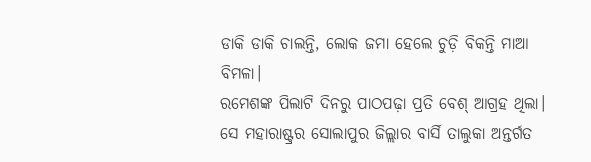ଡାକି ଡାକି ଚାଲନ୍ତି, ଲୋକ ଜମା ହେଲେ ଚୁଡ଼ି ବିକନ୍ତି ମାଆ ବିମଳା।
ରମେଶଙ୍କ ପିଲାଟି ଦିନରୁ ପାଠପଢ଼ା ପ୍ରତି ବେଶ୍ ଆଗ୍ରହ ଥିଲା। ସେ ମହାରାଷ୍ଟ୍ରର ସୋଲାପୁର ଜିଲ୍ଲାର ବାର୍ସି ତାଲୁକା ଅନ୍ତର୍ଗତ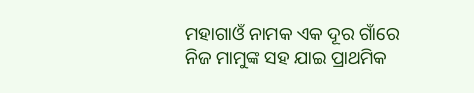ମହାଗାଓଁ ନାମକ ଏକ ଦୂର ଗାଁରେ ନିଜ ମାମୁଙ୍କ ସହ ଯାଇ ପ୍ରାଥମିକ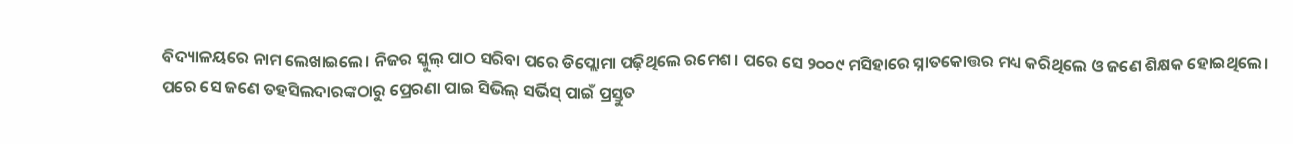ବିଦ୍ୟାଳୟରେ ନାମ ଲେଖାଇଲେ। ନିଜର ସ୍କୁଲ୍ ପାଠ ସରିବା ପରେ ଡିପ୍ଲୋମା ପଢ଼ିଥିଲେ ରମେଶ। ପରେ ସେ ୨୦୦୯ ମସିହାରେ ସ୍ନାତକୋତ୍ତର ମଧ୍ୟ କରିଥିଲେ ଓ ଜଣେ ଶିକ୍ଷକ ହୋଇଥିଲେ।
ପରେ ସେ ଜଣେ ତହସିଲଦାରଙ୍କଠାରୁ ପ୍ରେରଣା ପାଇ ସିଭିଲ୍ ସର୍ଭିସ୍ ପାଇଁ ପ୍ରସ୍ତୁତ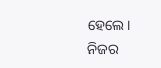ହେଲେ। ନିଜର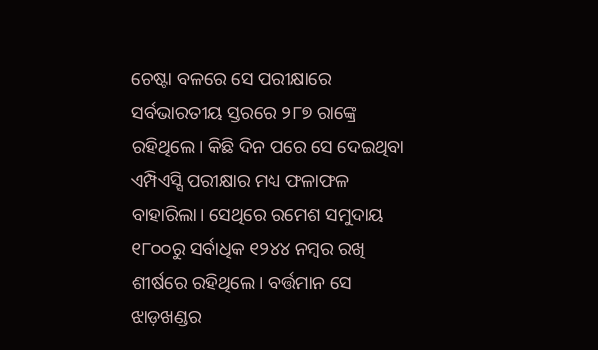ଚେଷ୍ଟା ବଳରେ ସେ ପରୀକ୍ଷାରେ ସର୍ବଭାରତୀୟ ସ୍ତରରେ ୨୮୭ ରାଙ୍କ୍ରେ ରହିଥିଲେ। କିଛି ଦିନ ପରେ ସେ ଦେଇଥିବା ଏମ୍ପିଏସ୍ସି ପରୀକ୍ଷାର ମଧ୍ୟ ଫଳାଫଳ ବାହାରିଲା। ସେଥିରେ ରମେଶ ସମୁଦାୟ ୧୮୦୦ରୁ ସର୍ବାଧିକ ୧୨୪୪ ନମ୍ବର ରଖି ଶୀର୍ଷରେ ରହିଥିଲେ। ବର୍ତ୍ତମାନ ସେ ଝାଡ଼ଖଣ୍ଡର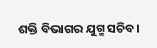ଶକ୍ତି ବିଭାଗର ଯୁଗ୍ମ ସଚିବ।